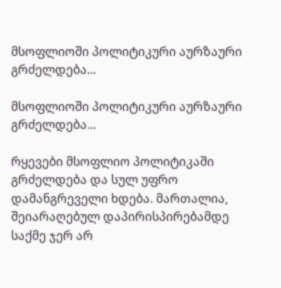მსოფლიოში პოლიტიკური აურზაური გრძელდება...

მსოფლიოში პოლიტიკური აურზაური გრძელდება...

რყევები მსოფლიო პოლიტიკაში გრძელდება და სულ უფრო დამანგრეველი ხდება. მართალია, შეიარაღებულ დაპირისპირებამდე საქმე ჯერ არ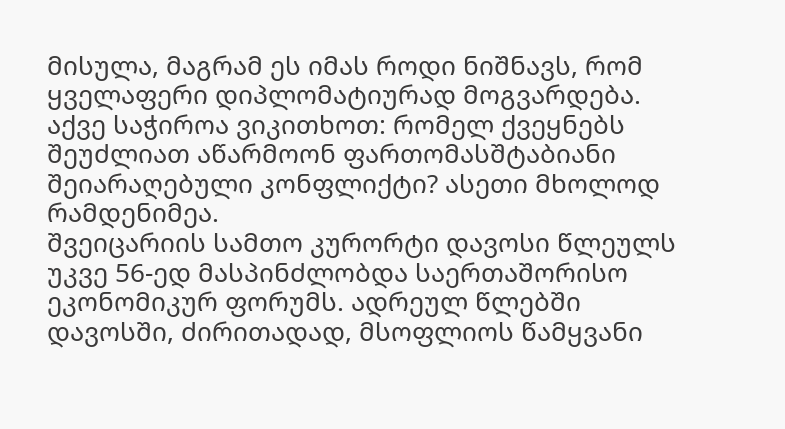მისულა, მაგრამ ეს იმას როდი ნიშნავს, რომ ყველაფერი დიპლომატიურად მოგვარდება. აქვე საჭიროა ვიკითხოთ: რომელ ქვეყნებს შეუძლიათ აწარმოონ ფართომასშტაბიანი შეიარაღებული კონფლიქტი? ასეთი მხოლოდ რამდენიმეა.
შვეიცარიის სამთო კურორტი დავოსი წლეულს უკვე 56-ედ მასპინძლობდა საერთაშორისო ეკონომიკურ ფორუმს. ადრეულ წლებში დავოსში, ძირითადად, მსოფლიოს წამყვანი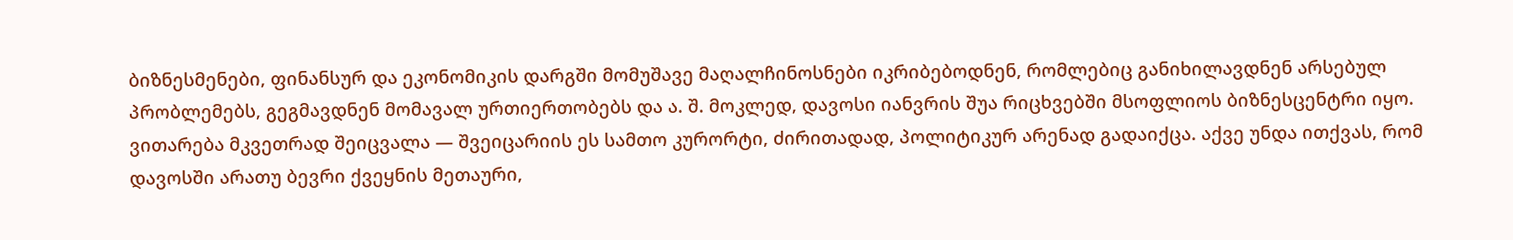ბიზნესმენები, ფინანსურ და ეკონომიკის დარგში მომუშავე მაღალჩინოსნები იკრიბებოდნენ, რომლებიც განიხილავდნენ არსებულ პრობლემებს, გეგმავდნენ მომავალ ურთიერთობებს და ა. შ. მოკლედ, დავოსი იანვრის შუა რიცხვებში მსოფლიოს ბიზნესცენტრი იყო.
ვითარება მკვეთრად შეიცვალა — შვეიცარიის ეს სამთო კურორტი, ძირითადად, პოლიტიკურ არენად გადაიქცა. აქვე უნდა ითქვას, რომ დავოსში არათუ ბევრი ქვეყნის მეთაური,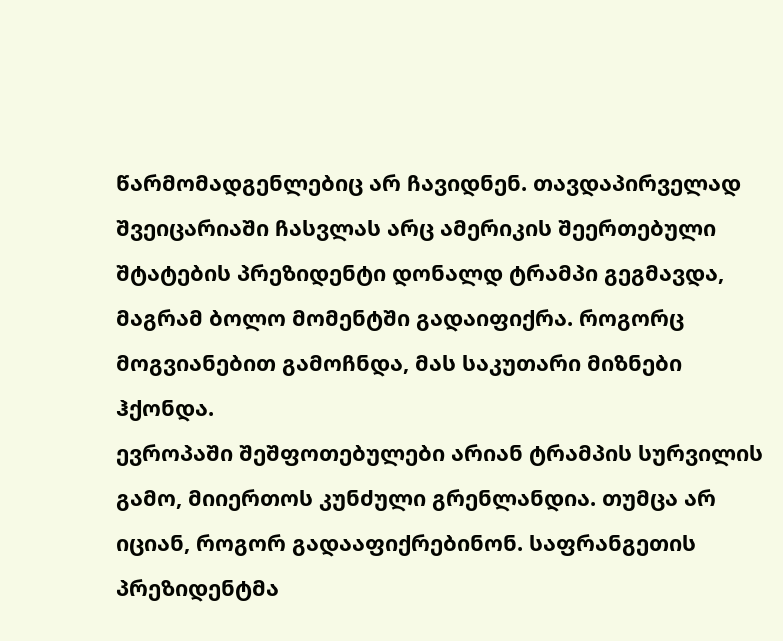წარმომადგენლებიც არ ჩავიდნენ. თავდაპირველად შვეიცარიაში ჩასვლას არც ამერიკის შეერთებული შტატების პრეზიდენტი დონალდ ტრამპი გეგმავდა, მაგრამ ბოლო მომენტში გადაიფიქრა. როგორც მოგვიანებით გამოჩნდა, მას საკუთარი მიზნები ჰქონდა.
ევროპაში შეშფოთებულები არიან ტრამპის სურვილის გამო, მიიერთოს კუნძული გრენლანდია. თუმცა არ იციან, როგორ გადააფიქრებინონ. საფრანგეთის პრეზიდენტმა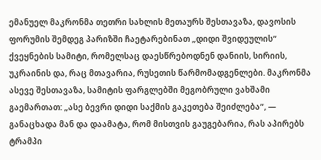ემანუელ მაკრონმა თეთრი სახლის მეთაურს შესთავაზა, დავოსის ფორუმის შემდეგ პარიზში ჩაეტარებინათ „დიდი შვიდეულის“ ქვეყნების სამიტი, რომელსაც დაესწრებოდნენ დანიის, სირიის, უკრაინის და, რაც მთავარია, რუსეთის წარმომადგენლები. მაკრონმა ასევე შესთავაზა, სამიტის ფარგლებში მეგობრული ვახშამი გაემართათ: „ასე ბევრი დიდი საქმის გაკეთება შეიძლება“, — განაცხადა მან და დაამატა, რომ მისთვის გაუგებარია, რას აპირებს ტრამპი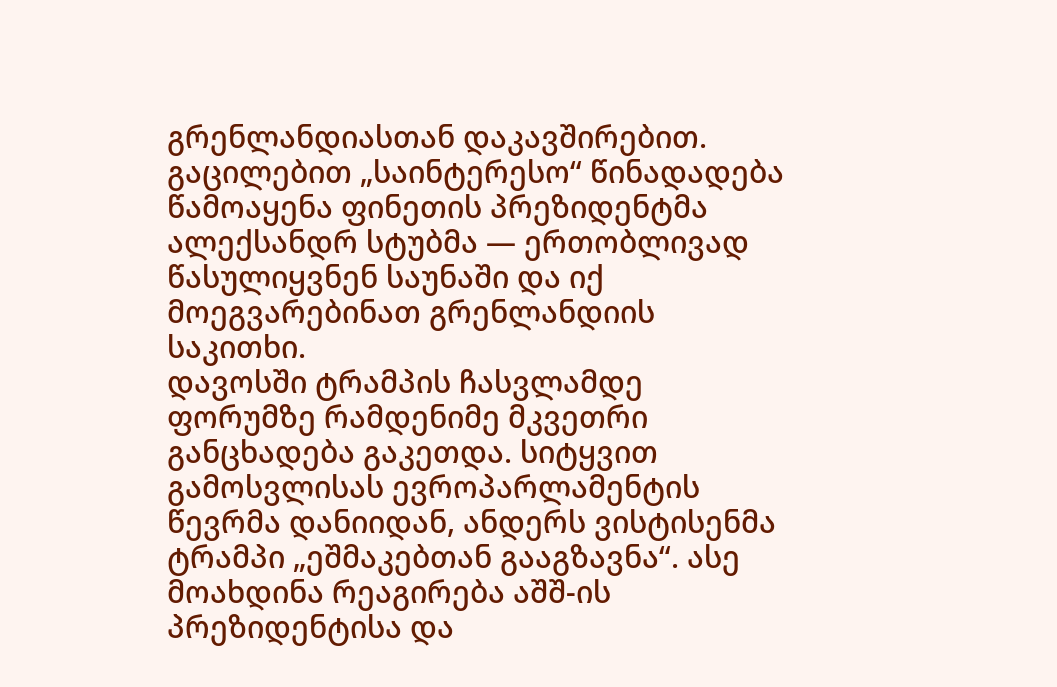გრენლანდიასთან დაკავშირებით.
გაცილებით „საინტერესო“ წინადადება წამოაყენა ფინეთის პრეზიდენტმა ალექსანდრ სტუბმა — ერთობლივად წასულიყვნენ საუნაში და იქ მოეგვარებინათ გრენლანდიის საკითხი.
დავოსში ტრამპის ჩასვლამდე ფორუმზე რამდენიმე მკვეთრი განცხადება გაკეთდა. სიტყვით გამოსვლისას ევროპარლამენტის წევრმა დანიიდან, ანდერს ვისტისენმა ტრამპი „ეშმაკებთან გააგზავნა“. ასე მოახდინა რეაგირება აშშ-ის პრეზიდენტისა და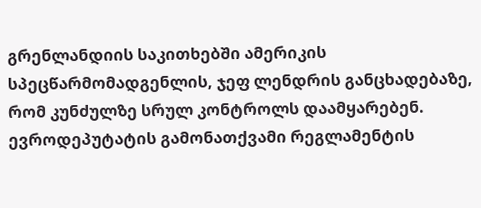გრენლანდიის საკითხებში ამერიკის სპეცწარმომადგენლის, ჯეფ ლენდრის განცხადებაზე, რომ კუნძულზე სრულ კონტროლს დაამყარებენ. ევროდეპუტატის გამონათქვამი რეგლამენტის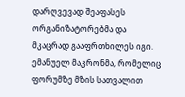დარღვევად შეაფასეს ორგანიზატორებმა და მკაცრად გააფრთხილეს იგი.
ემანუელ მაკრონმა, რომელიც ფორუმზე მზის სათვალით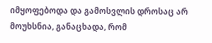იმყოფებოდა და გამოსვლის დროსაც არ მოუხსნია, განაცხადა, რომ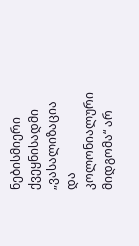ნებისმიერი ქვეყნისადმი „ვასალიზაცია და კოლონიალური მიდგომა“ არ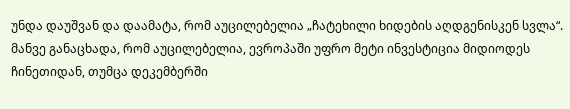უნდა დაუშვან და დაამატა, რომ აუცილებელია „ჩატეხილი ხიდების აღდგენისკენ სვლა“. მანვე განაცხადა, რომ აუცილებელია, ევროპაში უფრო მეტი ინვესტიცია მიდიოდეს ჩინეთიდან, თუმცა დეკემბერში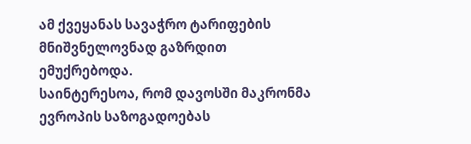ამ ქვეყანას სავაჭრო ტარიფების მნიშვნელოვნად გაზრდით ემუქრებოდა.
საინტერესოა, რომ დავოსში მაკრონმა ევროპის საზოგადოებას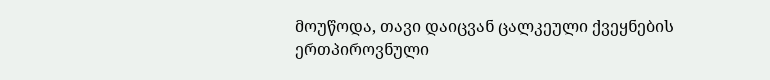მოუწოდა, თავი დაიცვან ცალკეული ქვეყნების ერთპიროვნული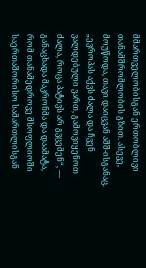მმართველობისგან ერთობლივი თანამშრომლობის გზით. ასევე, მოუწოდა, თავი დაიცვან აშშ-ისგანაც. „ევროპას აქვს ძალა და ჩვენ ვალდებული ვართ, გამოვიყენოთ ძალა, როცა პატივს არ გვცემენ“, — განაცხადა მაკრონმა და დაამატა, რომ თანამედროვე მსოფლიოში საერთაშორისო სამართლისგან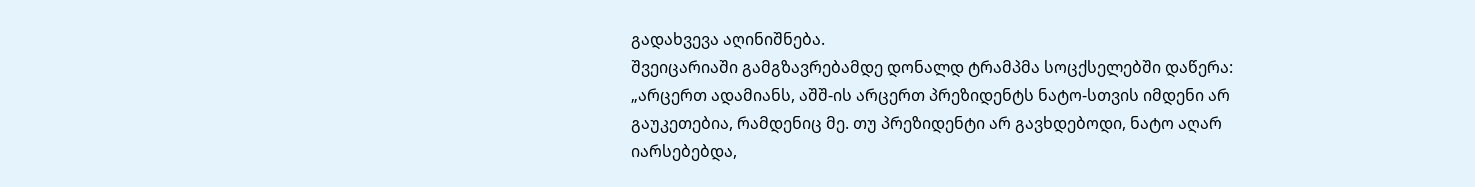გადახვევა აღინიშნება.
შვეიცარიაში გამგზავრებამდე დონალდ ტრამპმა სოცქსელებში დაწერა: „არცერთ ადამიანს, აშშ-ის არცერთ პრეზიდენტს ნატო-სთვის იმდენი არ გაუკეთებია, რამდენიც მე. თუ პრეზიდენტი არ გავხდებოდი, ნატო აღარ იარსებებდა,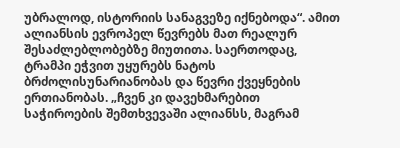უბრალოდ, ისტორიის სანაგვეზე იქნებოდა“. ამით ალიანსის ევროპელ წევრებს მათ რეალურ შესაძლებლობებზე მიუთითა. საერთოდაც, ტრამპი ეჭვით უყურებს ნატოს ბრძოლისუნარიანობას და წევრი ქვეყნების ერთიანობას. „ჩვენ კი დავეხმარებით საჭიროების შემთხვევაში ალიანსს, მაგრამ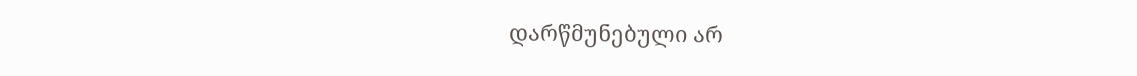დარწმუნებული არ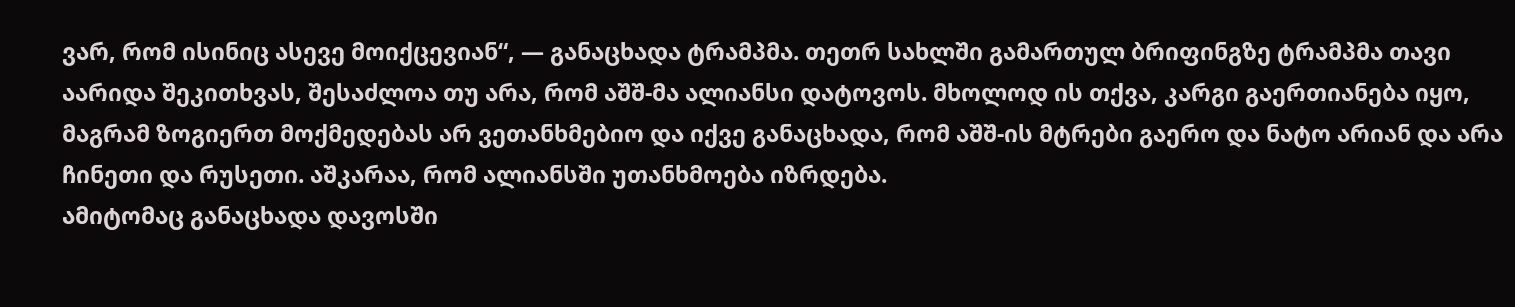ვარ, რომ ისინიც ასევე მოიქცევიან“, — განაცხადა ტრამპმა. თეთრ სახლში გამართულ ბრიფინგზე ტრამპმა თავი აარიდა შეკითხვას, შესაძლოა თუ არა, რომ აშშ-მა ალიანსი დატოვოს. მხოლოდ ის თქვა, კარგი გაერთიანება იყო, მაგრამ ზოგიერთ მოქმედებას არ ვეთანხმებიო და იქვე განაცხადა, რომ აშშ-ის მტრები გაერო და ნატო არიან და არა ჩინეთი და რუსეთი. აშკარაა, რომ ალიანსში უთანხმოება იზრდება.
ამიტომაც განაცხადა დავოსში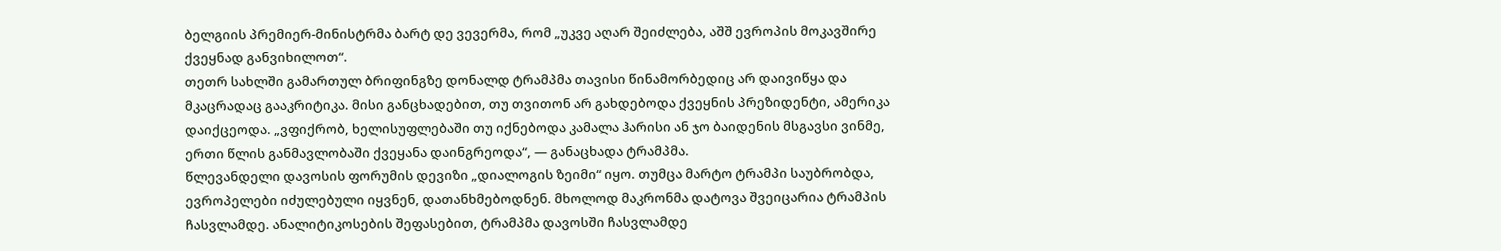ბელგიის პრემიერ-მინისტრმა ბარტ დე ვევერმა, რომ „უკვე აღარ შეიძლება, აშშ ევროპის მოკავშირე ქვეყნად განვიხილოთ“.
თეთრ სახლში გამართულ ბრიფინგზე დონალდ ტრამპმა თავისი წინამორბედიც არ დაივიწყა და მკაცრადაც გააკრიტიკა. მისი განცხადებით, თუ თვითონ არ გახდებოდა ქვეყნის პრეზიდენტი, ამერიკა დაიქცეოდა. „ვფიქრობ, ხელისუფლებაში თუ იქნებოდა კამალა ჰარისი ან ჯო ბაიდენის მსგავსი ვინმე, ერთი წლის განმავლობაში ქვეყანა დაინგრეოდა“, — განაცხადა ტრამპმა.
წლევანდელი დავოსის ფორუმის დევიზი „დიალოგის ზეიმი“ იყო. თუმცა მარტო ტრამპი საუბრობდა, ევროპელები იძულებული იყვნენ, დათანხმებოდნენ. მხოლოდ მაკრონმა დატოვა შვეიცარია ტრამპის ჩასვლამდე. ანალიტიკოსების შეფასებით, ტრამპმა დავოსში ჩასვლამდე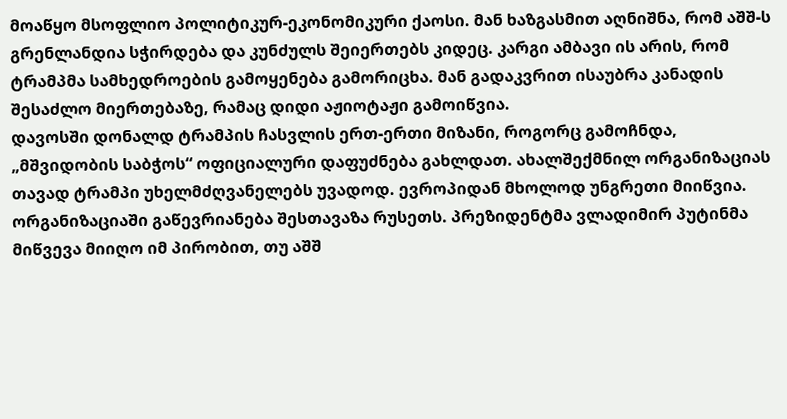მოაწყო მსოფლიო პოლიტიკურ-ეკონომიკური ქაოსი. მან ხაზგასმით აღნიშნა, რომ აშშ-ს გრენლანდია სჭირდება და კუნძულს შეიერთებს კიდეც. კარგი ამბავი ის არის, რომ ტრამპმა სამხედროების გამოყენება გამორიცხა. მან გადაკვრით ისაუბრა კანადის შესაძლო მიერთებაზე, რამაც დიდი აჟიოტაჟი გამოიწვია.
დავოსში დონალდ ტრამპის ჩასვლის ერთ-ერთი მიზანი, როგორც გამოჩნდა, „მშვიდობის საბჭოს“ ოფიციალური დაფუძნება გახლდათ. ახალშექმნილ ორგანიზაციას თავად ტრამპი უხელმძღვანელებს უვადოდ. ევროპიდან მხოლოდ უნგრეთი მიიწვია. ორგანიზაციაში გაწევრიანება შესთავაზა რუსეთს. პრეზიდენტმა ვლადიმირ პუტინმა მიწვევა მიიღო იმ პირობით, თუ აშშ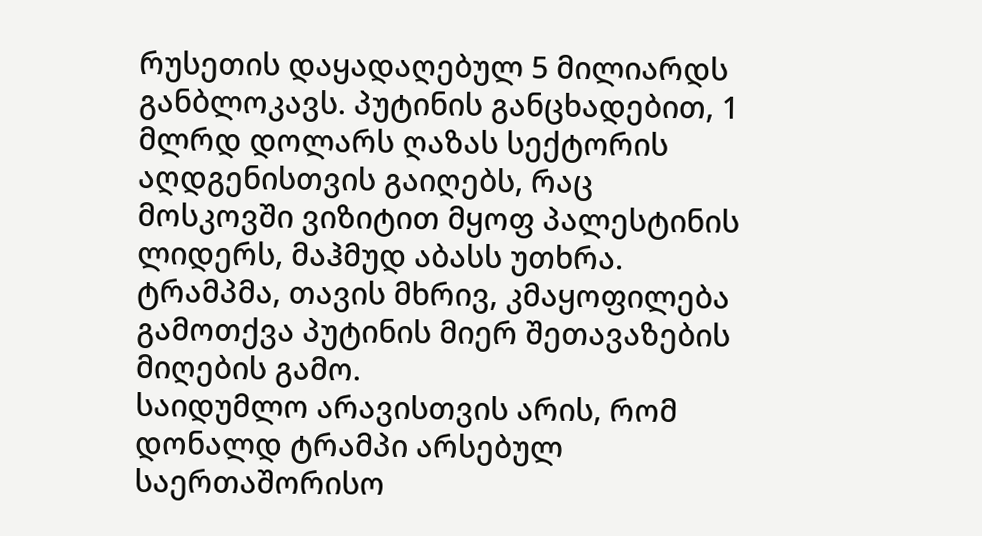რუსეთის დაყადაღებულ 5 მილიარდს განბლოკავს. პუტინის განცხადებით, 1 მლრდ დოლარს ღაზას სექტორის აღდგენისთვის გაიღებს, რაც მოსკოვში ვიზიტით მყოფ პალესტინის ლიდერს, მაჰმუდ აბასს უთხრა. ტრამპმა, თავის მხრივ, კმაყოფილება გამოთქვა პუტინის მიერ შეთავაზების მიღების გამო.
საიდუმლო არავისთვის არის, რომ დონალდ ტრამპი არსებულ საერთაშორისო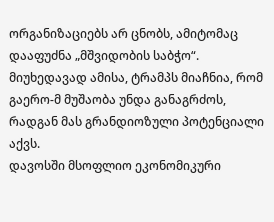ორგანიზაციებს არ ცნობს, ამიტომაც დააფუძნა „მშვიდობის საბჭო“. მიუხედავად ამისა, ტრამპს მიაჩნია, რომ გაერო-მ მუშაობა უნდა განაგრძოს, რადგან მას გრანდიოზული პოტენციალი აქვს.
დავოსში მსოფლიო ეკონომიკური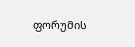ფორუმის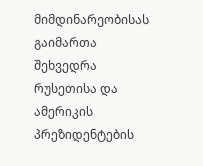მიმდინარეობისას გაიმართა შეხვედრა რუსეთისა და ამერიკის პრეზიდენტების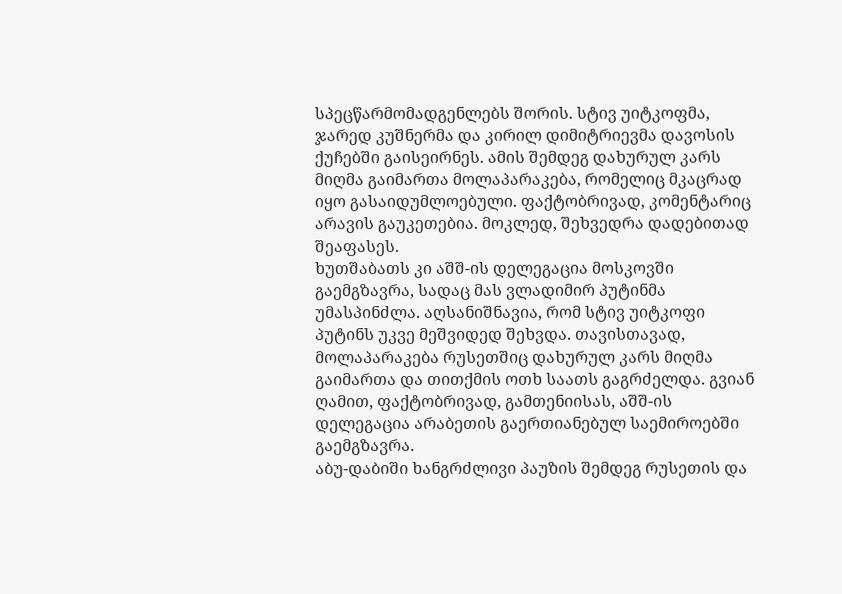სპეცწარმომადგენლებს შორის. სტივ უიტკოფმა, ჯარედ კუშნერმა და კირილ დიმიტრიევმა დავოსის ქუჩებში გაისეირნეს. ამის შემდეგ დახურულ კარს მიღმა გაიმართა მოლაპარაკება, რომელიც მკაცრად იყო გასაიდუმლოებული. ფაქტობრივად, კომენტარიც არავის გაუკეთებია. მოკლედ, შეხვედრა დადებითად შეაფასეს.
ხუთშაბათს კი აშშ-ის დელეგაცია მოსკოვში გაემგზავრა, სადაც მას ვლადიმირ პუტინმა უმასპინძლა. აღსანიშნავია, რომ სტივ უიტკოფი პუტინს უკვე მეშვიდედ შეხვდა. თავისთავად, მოლაპარაკება რუსეთშიც დახურულ კარს მიღმა გაიმართა და თითქმის ოთხ საათს გაგრძელდა. გვიან ღამით, ფაქტობრივად, გამთენიისას, აშშ-ის დელეგაცია არაბეთის გაერთიანებულ საემიროებში გაემგზავრა.
აბუ-დაბიში ხანგრძლივი პაუზის შემდეგ რუსეთის და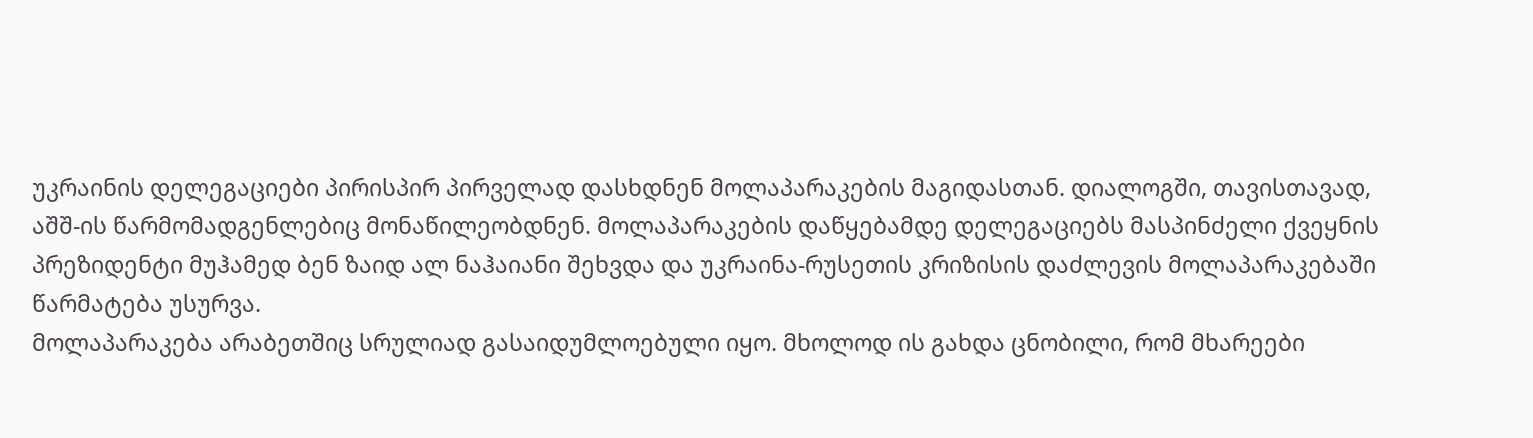უკრაინის დელეგაციები პირისპირ პირველად დასხდნენ მოლაპარაკების მაგიდასთან. დიალოგში, თავისთავად, აშშ-ის წარმომადგენლებიც მონაწილეობდნენ. მოლაპარაკების დაწყებამდე დელეგაციებს მასპინძელი ქვეყნის პრეზიდენტი მუჰამედ ბენ ზაიდ ალ ნაჰაიანი შეხვდა და უკრაინა-რუსეთის კრიზისის დაძლევის მოლაპარაკებაში წარმატება უსურვა.
მოლაპარაკება არაბეთშიც სრულიად გასაიდუმლოებული იყო. მხოლოდ ის გახდა ცნობილი, რომ მხარეები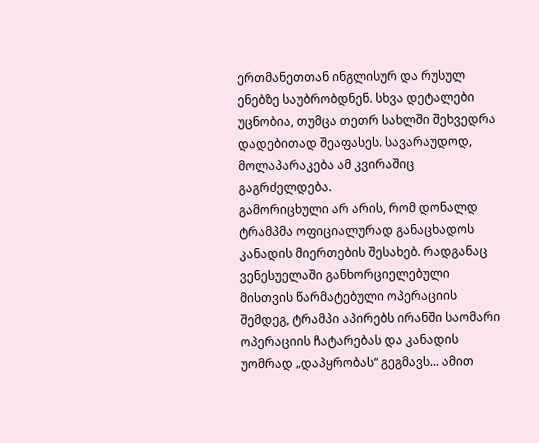ერთმანეთთან ინგლისურ და რუსულ ენებზე საუბრობდნენ. სხვა დეტალები უცნობია, თუმცა თეთრ სახლში შეხვედრა დადებითად შეაფასეს. სავარაუდოდ, მოლაპარაკება ამ კვირაშიც გაგრძელდება.
გამორიცხული არ არის, რომ დონალდ ტრამპმა ოფიციალურად განაცხადოს კანადის მიერთების შესახებ. რადგანაც ვენესუელაში განხორციელებული მისთვის წარმატებული ოპერაციის შემდეგ, ტრამპი აპირებს ირანში საომარი ოპერაციის ჩატარებას და კანადის უომრად „დაპყრობას“ გეგმავს... ამით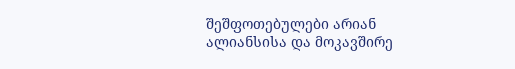შეშფოთებულები არიან ალიანსისა და მოკავშირე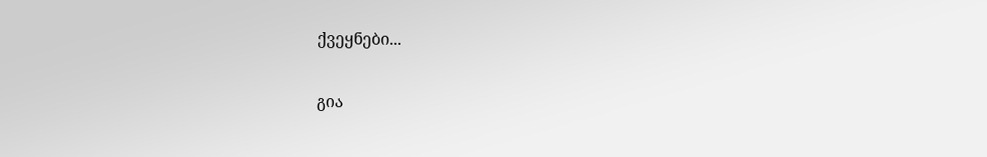ქვეყნები...

გია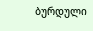ბურდული